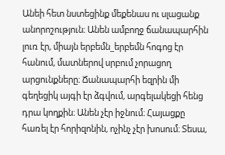Անեի հետ նստեցինք մեքենաս ու սլացանք անորոշություն։ Անեն ամբողջ ճանապարհին լուռ էր, միայն երբեմն_երբեմն հոգոց էր հանում, մատներով սրբում չորացող արցունքները։ Ճանապարհի եզրին մի գեղեցիկ այգի էր ձգվում, արգելակեցի հենց դրա կողքին։ Անեն չէր իջնում։ Հայացքը հառել էր հորիզոնին, ոչինչ չէր խոսում։ Տեսա,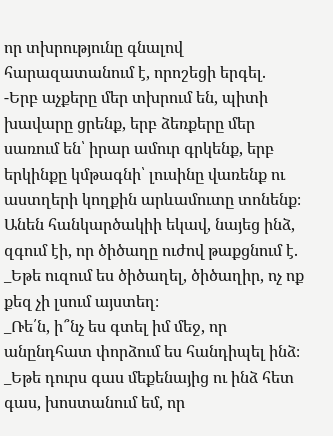որ տխրությունը գնալով հարազատանում է, որոշեցի երգել.
-Երբ աչքերը մեր տխրում են, պիտի խավարը ցրենք, երբ ձեռքերը մեր սառում են՝ իրար ամուր գրկենք, երբ երկինքը կմթագնի՝ լուսինը վառենք ու աստղերի կողքին արևամուտը տոնենք։
Անեն հանկարծակիի եկավ, նայեց ինձ, զգում էի, որ ծիծաղը ուժով թաքցնում է.
_Եթե ուզում ես ծիծաղել, ծիծաղիր, ոչ ոք քեզ չի լսում այստեղ։
_Ռե՛ն, ի՞նչ ես գտել իմ մեջ, որ անընդհատ փորձում ես հանդիպել ինձ։
_Եթե դուրս գաս մեքենայից ու ինձ հետ գաս, խոստանում եմ, որ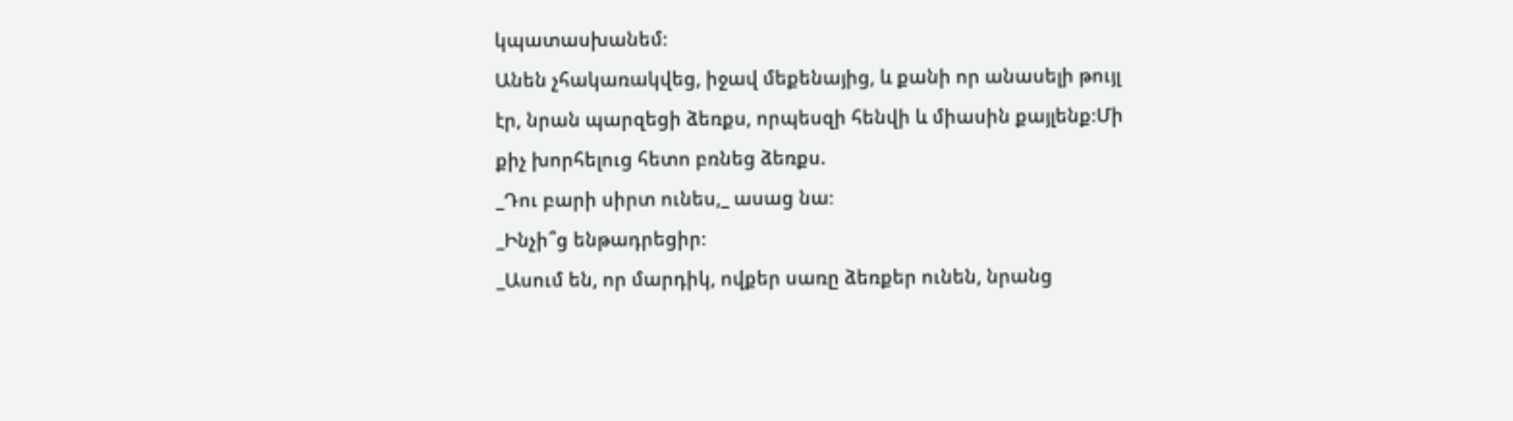կպատասխանեմ։
Անեն չհակառակվեց, իջավ մեքենայից, և քանի որ անասելի թույլ էր, նրան պարզեցի ձեռքս, որպեսզի հենվի և միասին քայլենք։Մի քիչ խորհելուց հետո բռնեց ձեռքս.
_Դու բարի սիրտ ունես,_ ասաց նա։
_Ինչի՞ց ենթադրեցիր։
_Ասում են, որ մարդիկ, ովքեր սառը ձեռքեր ունեն, նրանց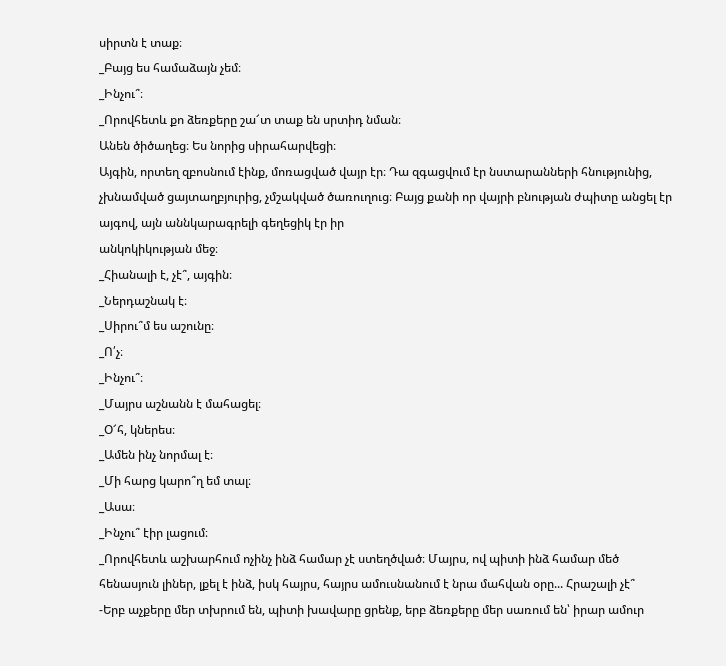սիրտն է տաք։
_Բայց ես համաձայն չեմ։
_Ինչու՞։
_Որովհետև քո ձեռքերը շա՜տ տաք են սրտիդ նման։
Անեն ծիծաղեց։ Ես նորից սիրահարվեցի։
Այգին, որտեղ զբոսնում էինք, մոռացված վայր էր։ Դա զգացվում էր նստարանների հնությունից, չխնամված ցայտաղբյուրից, չմշակված ծառուղուց։ Բայց քանի որ վայրի բնության ժպիտը անցել էր այգով, այն աննկարագրելի գեղեցիկ էր իր
անկոկիկության մեջ։
_Հիանալի է, չէ՞, այգին։
_Ներդաշնակ է։
_Սիրու՞մ ես աշունը։
_Ո՛չ։
_Ինչու՞։
_Մայրս աշնանն է մահացել։
_Օ՜հ, կներես։
_Ամեն ինչ նորմալ է։
_Մի հարց կարո՞ղ եմ տալ։
_Ասա։
_Ինչու՞ էիր լացում։
_Որովհետև աշխարհում ոչինչ ինձ համար չէ ստեղծված։ Մայրս, ով պիտի ինձ համար մեծ հենասյուն լիներ, լքել է ինձ, իսկ հայրս, հայրս ամուսնանում է նրա մահվան օրը... Հրաշալի չէ՞
-Երբ աչքերը մեր տխրում են, պիտի խավարը ցրենք, երբ ձեռքերը մեր սառում են՝ իրար ամուր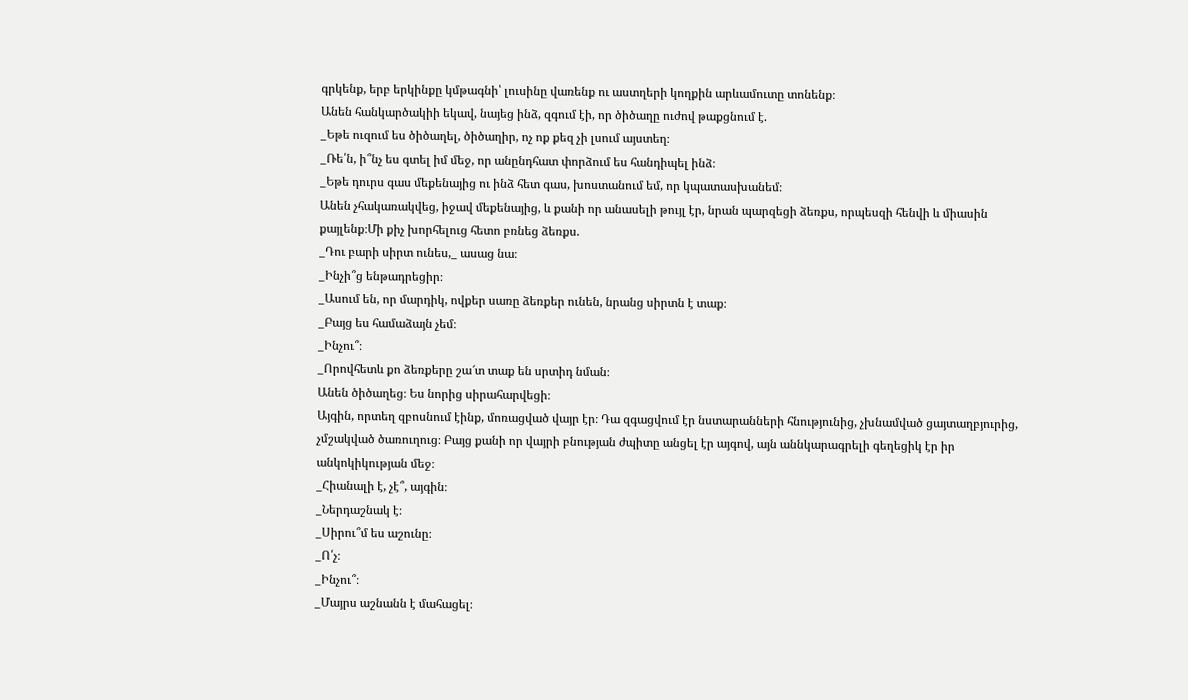գրկենք, երբ երկինքը կմթագնի՝ լուսինը վառենք ու աստղերի կողքին արևամուտը տոնենք։
Անեն հանկարծակիի եկավ, նայեց ինձ, զգում էի, որ ծիծաղը ուժով թաքցնում է.
_Եթե ուզում ես ծիծաղել, ծիծաղիր, ոչ ոք քեզ չի լսում այստեղ։
_Ռե՛ն, ի՞նչ ես գտել իմ մեջ, որ անընդհատ փորձում ես հանդիպել ինձ։
_Եթե դուրս գաս մեքենայից ու ինձ հետ գաս, խոստանում եմ, որ կպատասխանեմ։
Անեն չհակառակվեց, իջավ մեքենայից, և քանի որ անասելի թույլ էր, նրան պարզեցի ձեռքս, որպեսզի հենվի և միասին քայլենք։Մի քիչ խորհելուց հետո բռնեց ձեռքս.
_Դու բարի սիրտ ունես,_ ասաց նա։
_Ինչի՞ց ենթադրեցիր։
_Ասում են, որ մարդիկ, ովքեր սառը ձեռքեր ունեն, նրանց սիրտն է տաք։
_Բայց ես համաձայն չեմ։
_Ինչու՞։
_Որովհետև քո ձեռքերը շա՜տ տաք են սրտիդ նման։
Անեն ծիծաղեց։ Ես նորից սիրահարվեցի։
Այգին, որտեղ զբոսնում էինք, մոռացված վայր էր։ Դա զգացվում էր նստարանների հնությունից, չխնամված ցայտաղբյուրից, չմշակված ծառուղուց։ Բայց քանի որ վայրի բնության ժպիտը անցել էր այգով, այն աննկարագրելի գեղեցիկ էր իր
անկոկիկության մեջ։
_Հիանալի է, չէ՞, այգին։
_Ներդաշնակ է։
_Սիրու՞մ ես աշունը։
_Ո՛չ։
_Ինչու՞։
_Մայրս աշնանն է մահացել։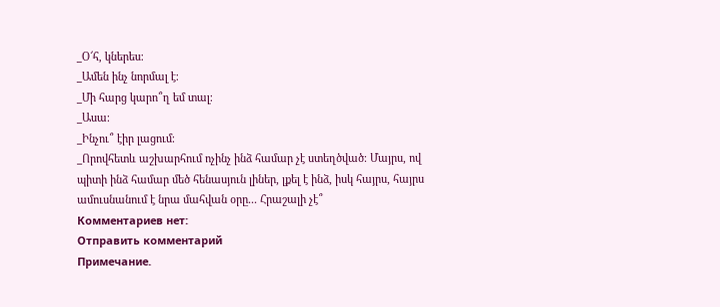_Օ՜հ, կներես։
_Ամեն ինչ նորմալ է։
_Մի հարց կարո՞ղ եմ տալ։
_Ասա։
_Ինչու՞ էիր լացում։
_Որովհետև աշխարհում ոչինչ ինձ համար չէ ստեղծված։ Մայրս, ով պիտի ինձ համար մեծ հենասյուն լիներ, լքել է ինձ, իսկ հայրս, հայրս ամուսնանում է նրա մահվան օրը... Հրաշալի չէ՞
Комментариев нет:
Отправить комментарий
Примечание.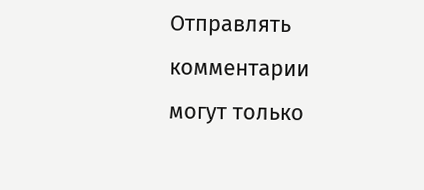Отправлять комментарии могут только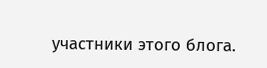участники этого блога.